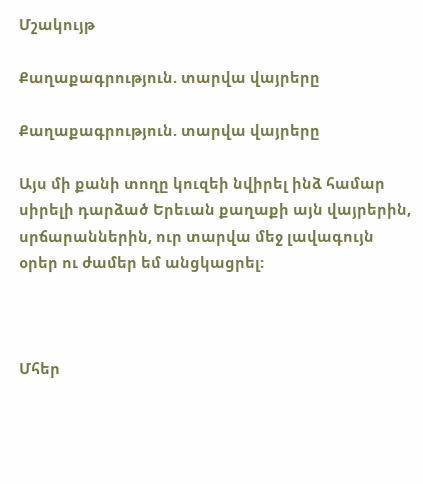Մշակույթ

Քաղաքագրություն. տարվա վայրերը

Քաղաքագրություն. տարվա վայրերը

Այս մի քանի տողը կուզեի նվիրել ինձ համար սիրելի դարձած Երեւան քաղաքի այն վայրերին, սրճարաններին, ուր տարվա մեջ լավագույն օրեր ու ժամեր եմ անցկացրել:



Մհեր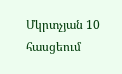Մկրտչյան 10 հասցեում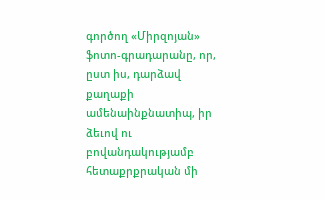գործող «Միրզոյան» ֆոտո-գրադարանը, որ, ըստ իս, դարձավ քաղաքի ամենաինքնատիպ, իր ձեւով ու բովանդակությամբ հետաքրքրական մի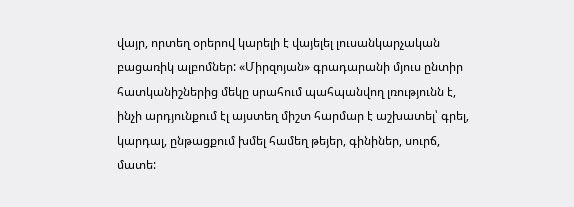վայր, որտեղ օրերով կարելի է վայելել լուսանկարչական բացառիկ ալբոմներ: «Միրզոյան» գրադարանի մյուս ընտիր հատկանիշներից մեկը սրահում պահպանվող լռությունն է, ինչի արդյունքում էլ այստեղ միշտ հարմար է աշխատել՝ գրել, կարդալ, ընթացքում խմել համեղ թեյեր, գինիներ, սուրճ, մատե: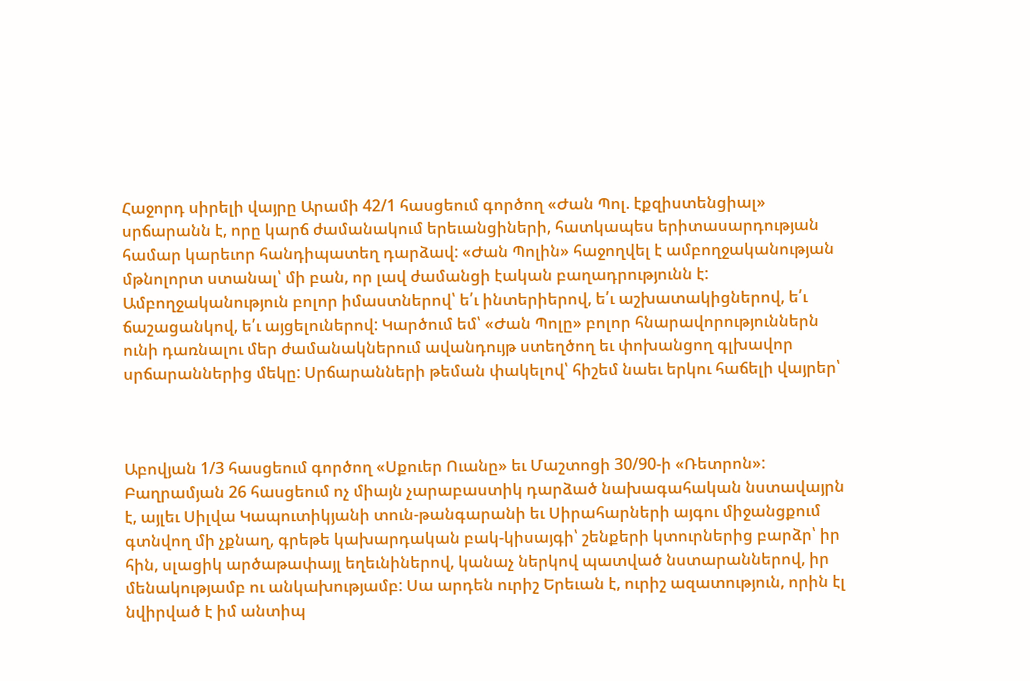Հաջորդ սիրելի վայրը Արամի 42/1 հասցեում գործող «Ժան Պոլ. էքզիստենցիալ» սրճարանն է, որը կարճ ժամանակում երեւանցիների, հատկապես երիտասարդության համար կարեւոր հանդիպատեղ դարձավ: «Ժան Պոլին» հաջողվել է ամբողջականության մթնոլորտ ստանալ՝ մի բան, որ լավ ժամանցի էական բաղադրությունն է: Ամբողջականություն բոլոր իմաստներով՝ ե՛ւ ինտերիերով, ե՛ւ աշխատակիցներով, ե՛ւ ճաշացանկով, ե՛ւ այցելուներով: Կարծում եմ՝ «Ժան Պոլը» բոլոր հնարավորություններն ունի դառնալու մեր ժամանակներում ավանդույթ ստեղծող եւ փոխանցող գլխավոր սրճարաններից մեկը: Սրճարանների թեման փակելով՝ հիշեմ նաեւ երկու հաճելի վայրեր՝



Աբովյան 1/3 հասցեում գործող «Սքուեր Ուանը» եւ Մաշտոցի 30/90-ի «Ռետրոն»:
Բաղրամյան 26 հասցեում ոչ միայն չարաբաստիկ դարձած նախագահական նստավայրն է, այլեւ Սիլվա Կապուտիկյանի տուն-թանգարանի եւ Սիրահարների այգու միջանցքում գտնվող մի չքնաղ, գրեթե կախարդական բակ-կիսայգի՝ շենքերի կտուրներից բարձր՝ իր հին, սլացիկ արծաթափայլ եղեւնիներով, կանաչ ներկով պատված նստարաններով, իր մենակությամբ ու անկախությամբ: Սա արդեն ուրիշ Երեւան է, ուրիշ ազատություն, որին էլ նվիրված է իմ անտիպ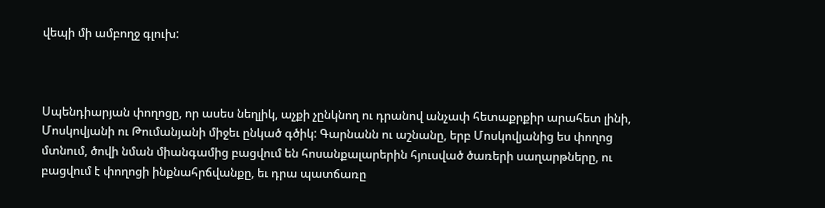վեպի մի ամբողջ գլուխ:



Սպենդիարյան փողոցը, որ ասես նեղլիկ, աչքի չընկնող ու դրանով անչափ հետաքրքիր արահետ լինի, Մոսկովյանի ու Թումանյանի միջեւ ընկած գծիկ: Գարնանն ու աշնանը, երբ Մոսկովյանից ես փողոց մտնում, ծովի նման միանգամից բացվում են հոսանքալարերին հյուսված ծառերի սաղարթները, ու բացվում է փողոցի ինքնահրճվանքը, եւ դրա պատճառը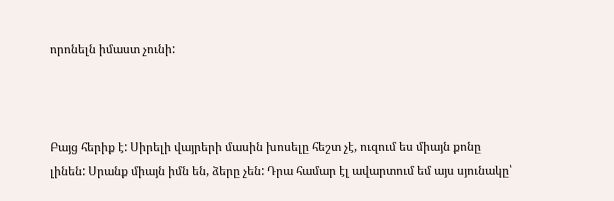որոնելն իմաստ չունի:



Բայց հերիք է: Սիրելի վայրերի մասին խոսելը հեշտ չէ, ուզում ես միայն քոնը լինեն: Սրանք միայն իմն են, ձերը չեն: Դրա համար էլ ավարտում եմ այս սյունակը՝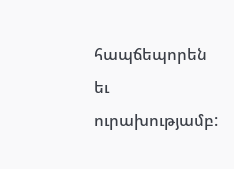հապճեպորեն եւ ուրախությամբ: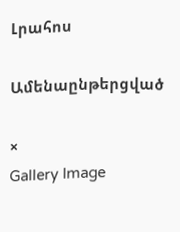Լրահոս

Ամենաընթերցված

×
Gallery Image